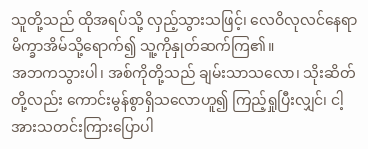သူတို့သည် ထိုအရပ်သို့ လှည့်သွားသဖြင့်၊ လေဝိလုလင်နေရာ မိက္ခာအိမ်သို့ရောက်၍ သူ့ကိုနှုတ်ဆက်ကြ၏။
အဘကသွားပါ၊ အစ်ကိုတို့သည် ချမ်းသာသလော၊ သိုးဆိတ်တို့လည်း ကောင်းမွန်စွာရှိသလောဟူ၍ ကြည့်ရှုပြီးလျှင်၊ ငါ့အားသတင်းကြားပြောပါ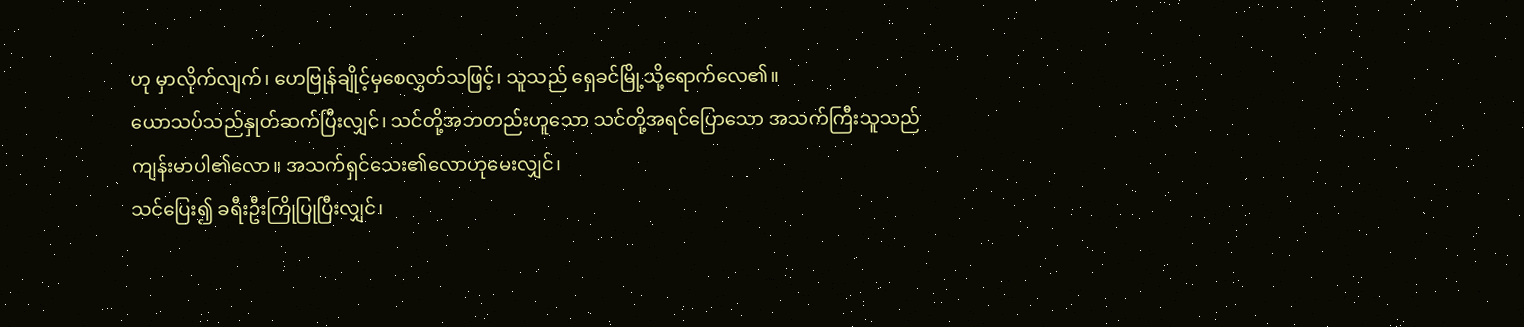ဟု မှာလိုက်လျက်၊ ဟေဗြုန်ချိုင့်မှစေလွှတ်သဖြင့်၊ သူသည် ရှေခင်မြို့သို့ရောက်လေ၏။
ယောသပ်သည်နှုတ်ဆက်ပြီးလျှင်၊ သင်တို့အဘတည်းဟူသော သင်တို့အရင်ပြောသော အသက်ကြီးသူသည် ကျန်းမာပါ၏လော။ အသက်ရှင်သေး၏လောဟုမေးလျှင်၊
သင်ပြေး၍ ခရီးဦးကြိုပြုပြီးလျှင်၊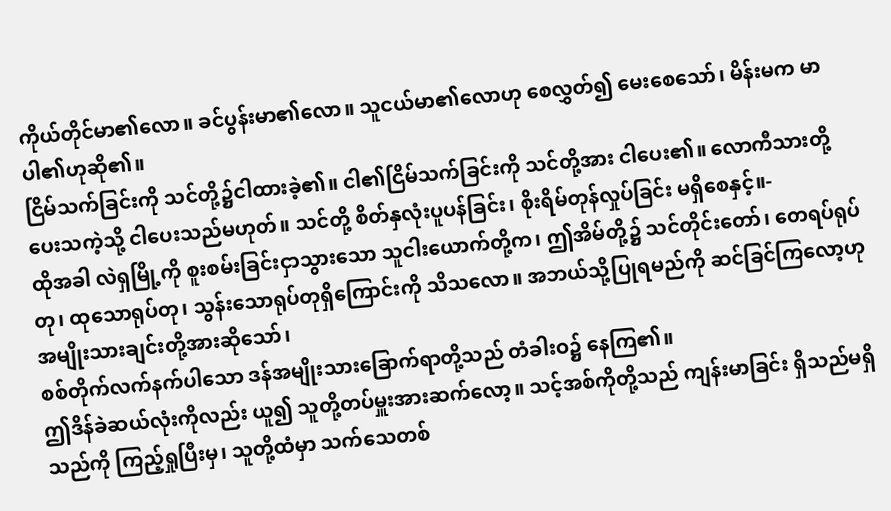ကိုယ်တိုင်မာ၏လော။ ခင်ပွန်းမာ၏လော။ သူငယ်မာ၏လောဟု စေလွှတ်၍ မေးစေသော်၊ မိန်းမက မာပါ၏ဟုဆို၏။
ငြိမ်သက်ခြင်းကို သင်တို့၌ငါထားခဲ့၏။ ငါ၏ငြိမ်သက်ခြင်းကို သင်တို့အား ငါပေး၏။ လောကီသားတို့ ပေးသကဲ့သို့ ငါပေးသည်မဟုတ်။ သင်တို့ စိတ်နှလုံးပူပန်ခြင်း၊ စိုးရိမ်တုန်လှုပ်ခြင်း မရှိစေနှင့်။-
ထိုအခါ လဲရှမြို့ကို စူးစမ်းခြင်းငှာသွားသော သူငါးယောက်တို့က၊ ဤအိမ်တို့၌ သင်တိုင်းတော်၊ တေရပ်ရုပ်တု၊ ထုသောရုပ်တု၊ သွန်းသောရုပ်တုရှိကြောင်းကို သိသလော။ အဘယ်သို့ပြုရမည်ကို ဆင်ခြင်ကြလော့ဟု အမျိုးသားချင်းတို့အားဆိုသော်၊
စစ်တိုက်လက်နက်ပါသော ဒန်အမျိုးသားခြောက်ရာတို့သည် တံခါးဝ၌ နေကြ၏။
ဤဒိန်ခဲဆယ်လုံးကိုလည်း ယူ၍ သူတို့တပ်မှူးအားဆက်လော့။ သင့်အစ်ကိုတို့သည် ကျန်းမာခြင်း ရှိသည်မရှိသည်ကို ကြည့်ရှုပြီးမှ၊ သူတို့ထံမှာ သက်သေတစ်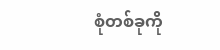စုံတစ်ခုကို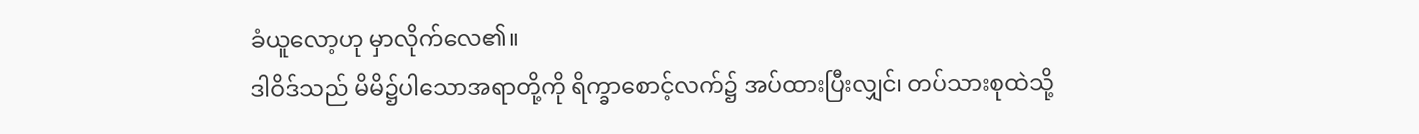ခံယူလော့ဟု မှာလိုက်လေ၏။
ဒါဝိဒ်သည် မိမိ၌ပါသောအရာတို့ကို ရိက္ခာစောင့်လက်၌ အပ်ထားပြီးလျှင်၊ တပ်သားစုထဲသို့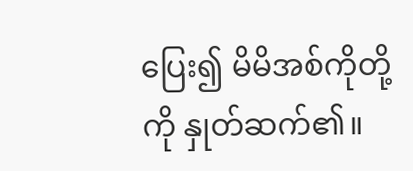ပြေး၍ မိမိအစ်ကိုတို့ကို နှုတ်ဆက်၏။